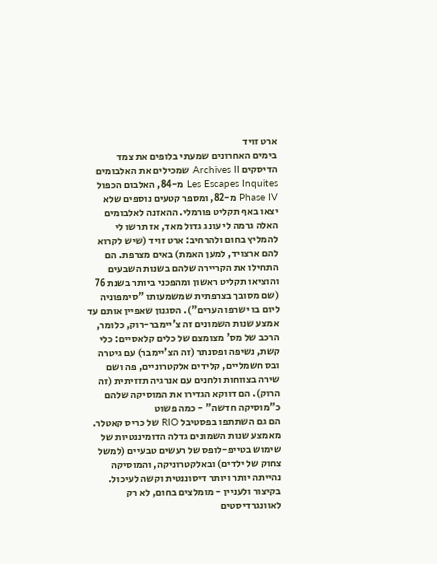ארט זויד
בימים האחרונים שמעתי בלופים את צמד הדיסקים Archives II שמכילים את האלבומים Les Escapes Inquites מ-84, האלבום הכפול Phase IV מ-82, ומספר קטעים נוספים שלא יצאו באף תקליט פורמלי. ההאזנה לאלבומים האלה גרמה לי עונג גדול מאד, אז תרשו לי להמליץ בחום ולהרחיב: ארט זויד (שיש לקרוא להם ארצויד, למען האמת) באים מצרפת. הם התחילו את הקריירה שלהם בשנות השבעים והוציאו תקליט ראשון ומהפכני ביותר בשנת 76 (שם מסובך בצרפתית שמשמעותו "סימפוניה ליום בו ישרפו הערים"). הסגנון שאפיין אותם עד אמצע שנות השמונים זה צ'יימבר-רוק, כלומר, הרכב של מס' מצומצם של כלים קלאסיים: כלי קשת, נשיפה ופסנתר (זה הצ'יימבר) עם גיטרה ובס חשמליים, קלידים אלקטרוניים, פה ושם שירה בצווחות ולחנים עם אנרגיה תזזיתית (זה הרוק). הם דווקא הגדירו את המוסיקה שלהם כ"מוסיקה חדשה" - כמה פשוט
הם גם השתתפו בפסטיבל RIO של כריס קאטלר. מאמצע שנות השמונים גדלה הדומיננטיות של שימוש בטייפ-לופס של רעשים טבעיים (למשל צחוק של ילדים) ובאלקטרוניקה, והמוסיקה נהייתה יותר ויותר דיסוננטית וקשה לעיכול. בקיצור ולעניין - מומלצים בחום, לא רק לאוונגרדיסטים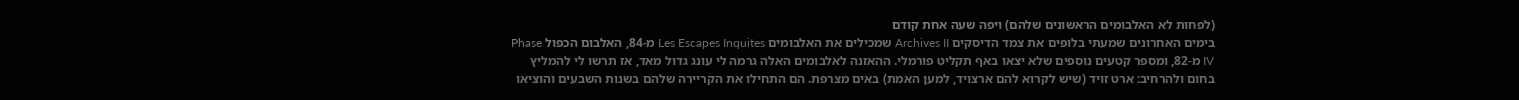(לפחות לא האלבומים הראשונים שלהם) ויפה שעה אחת קודם
בימים האחרונים שמעתי בלופים את צמד הדיסקים Archives II שמכילים את האלבומים Les Escapes Inquites מ-84, האלבום הכפול Phase IV מ-82, ומספר קטעים נוספים שלא יצאו באף תקליט פורמלי. ההאזנה לאלבומים האלה גרמה לי עונג גדול מאד, אז תרשו לי להמליץ בחום ולהרחיב: ארט זויד (שיש לקרוא להם ארצויד, למען האמת) באים מצרפת. הם התחילו את הקריירה שלהם בשנות השבעים והוציאו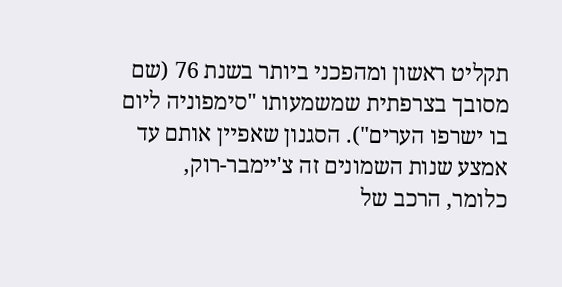תקליט ראשון ומהפכני ביותר בשנת 76 (שם מסובך בצרפתית שמשמעותו "סימפוניה ליום בו ישרפו הערים"). הסגנון שאפיין אותם עד אמצע שנות השמונים זה צ'יימבר-רוק, כלומר, הרכב של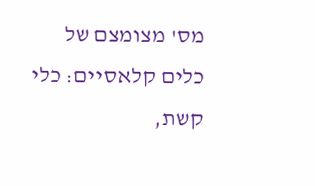מס' מצומצם של כלים קלאסיים: כלי קשת,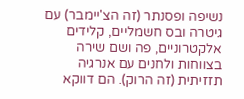נשיפה ופסנתר (זה הצ'יימבר) עם גיטרה ובס חשמליים, קלידים אלקטרוניים, פה ושם שירה בצווחות ולחנים עם אנרגיה תזזיתית (זה הרוק). הם דווקא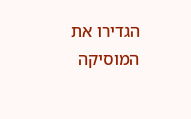הגדירו את המוסיקה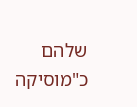שלהם כ"מוסיקה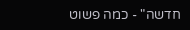חדשה" - כמה פשוט